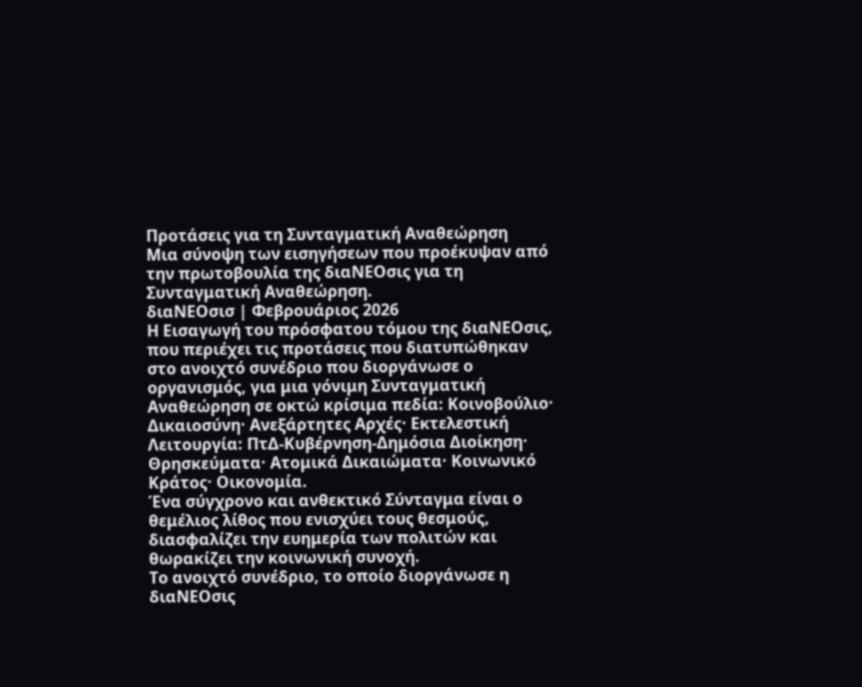Προτάσεις για τη Συνταγματική Αναθεώρηση
Μια σύνοψη των εισηγήσεων που προέκυψαν από την πρωτοβουλία της διαΝΕΟσις για τη Συνταγματική Αναθεώρηση.
διαΝΕΟσισ | Φεβρουάριος 2026
Η Εισαγωγή του πρόσφατου τόμου της διαΝΕΟσις, που περιέχει τις προτάσεις που διατυπώθηκαν στο ανοιχτό συνέδριο που διοργάνωσε ο οργανισμός, για μια γόνιμη Συνταγματική Αναθεώρηση σε οκτώ κρίσιμα πεδία: Κοινοβούλιο· Δικαιοσύνη· Ανεξάρτητες Αρχές· Εκτελεστική Λειτουργία: ΠτΔ-Κυβέρνηση-Δημόσια Διοίκηση· Θρησκεύματα· Ατομικά Δικαιώματα· Κοινωνικό Κράτος· Οικονομία.
Ένα σύγχρονο και ανθεκτικό Σύνταγμα είναι ο θεμέλιος λίθος που ενισχύει τους θεσμούς, διασφαλίζει την ευημερία των πολιτών και θωρακίζει την κοινωνική συνοχή.
Το ανοιχτό συνέδριο, το οποίο διοργάνωσε η διαΝΕΟσις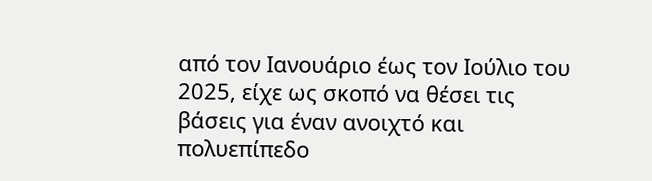από τον Ιανουάριο έως τον Ιούλιο του 2025, είχε ως σκοπό να θέσει τις βάσεις για έναν ανοιχτό και πολυεπίπεδο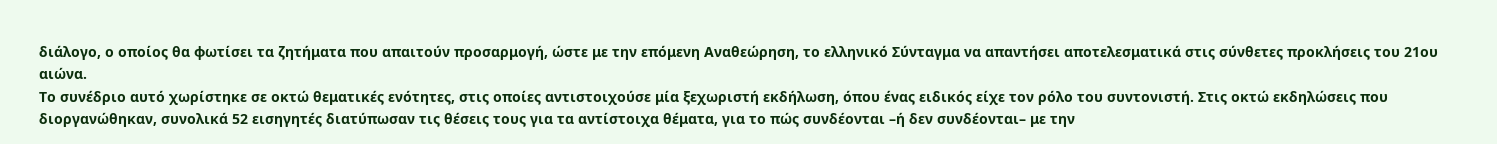διάλογο, ο οποίος θα φωτίσει τα ζητήματα που απαιτούν προσαρμογή, ώστε με την επόμενη Αναθεώρηση, το ελληνικό Σύνταγμα να απαντήσει αποτελεσματικά στις σύνθετες προκλήσεις του 21ου αιώνα.
Το συνέδριο αυτό χωρίστηκε σε οκτώ θεματικές ενότητες, στις οποίες αντιστοιχούσε μία ξεχωριστή εκδήλωση, όπου ένας ειδικός είχε τον ρόλο του συντονιστή. Στις οκτώ εκδηλώσεις που διοργανώθηκαν, συνολικά 52 εισηγητές διατύπωσαν τις θέσεις τους για τα αντίστοιχα θέματα, για το πώς συνδέονται –ή δεν συνδέονται– με την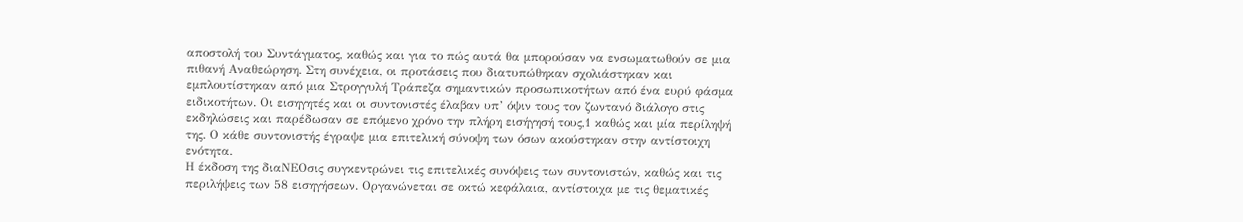αποστολή του Συντάγματος, καθώς και για το πώς αυτά θα μπορούσαν να ενσωματωθούν σε μια πιθανή Αναθεώρηση. Στη συνέχεια, οι προτάσεις που διατυπώθηκαν σχολιάστηκαν και εμπλουτίστηκαν από μια Στρογγυλή Τράπεζα σημαντικών προσωπικοτήτων από ένα ευρύ φάσμα ειδικοτήτων. Οι εισηγητές και οι συντονιστές έλαβαν υπ’ όψιν τους τον ζωντανό διάλογο στις εκδηλώσεις και παρέδωσαν σε επόμενο χρόνο την πλήρη εισήγησή τους,1 καθώς και μία περίληψή της. Ο κάθε συντονιστής έγραψε μια επιτελική σύνοψη των όσων ακούστηκαν στην αντίστοιχη ενότητα.
Η έκδοση της διαΝΕΟσις συγκεντρώνει τις επιτελικές συνόψεις των συντονιστών, καθώς και τις περιλήψεις των 58 εισηγήσεων. Οργανώνεται σε οκτώ κεφάλαια, αντίστοιχα με τις θεματικές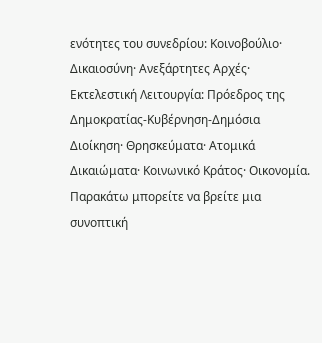ενότητες του συνεδρίου: Κοινοβούλιο· Δικαιοσύνη· Ανεξάρτητες Αρχές· Εκτελεστική Λειτουργία: Πρόεδρος της Δημοκρατίας-Κυβέρνηση-Δημόσια Διοίκηση· Θρησκεύματα· Ατομικά Δικαιώματα· Κοινωνικό Κράτος· Οικονομία.
Παρακάτω μπορείτε να βρείτε μια συνοπτική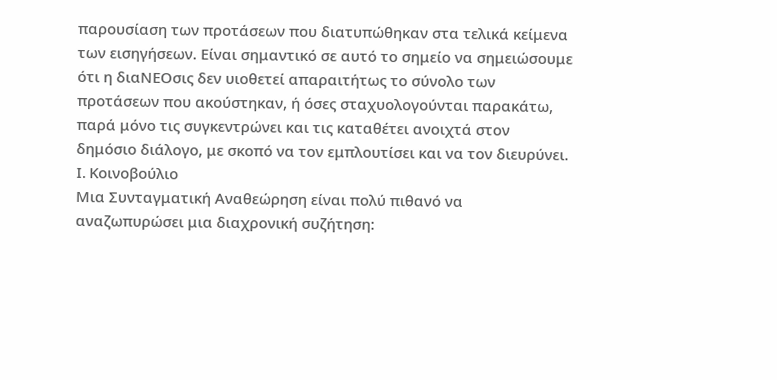παρουσίαση των προτάσεων που διατυπώθηκαν στα τελικά κείμενα των εισηγήσεων. Είναι σημαντικό σε αυτό το σημείο να σημειώσουμε ότι η διαΝΕΟσις δεν υιοθετεί απαραιτήτως το σύνολο των προτάσεων που ακούστηκαν, ή όσες σταχυολογούνται παρακάτω, παρά μόνο τις συγκεντρώνει και τις καταθέτει ανοιχτά στον δημόσιο διάλογο, με σκοπό να τον εμπλουτίσει και να τον διευρύνει.
I. Κοινοβούλιο
Μια Συνταγματική Αναθεώρηση είναι πολύ πιθανό να αναζωπυρώσει μια διαχρονική συζήτηση: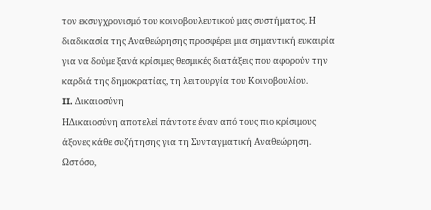τον εκσυγχρονισμό του κοινοβουλευτικού μας συστήματος. Η διαδικασία της Αναθεώρησης προσφέρει μια σημαντική ευκαιρία για να δούμε ξανά κρίσιμες θεσμικές διατάξεις που αφορούν την καρδιά της δημοκρατίας, τη λειτουργία του Κοινοβουλίου.
II. Δικαιοσύνη
ΗΔικαιοσύνη αποτελεί πάντοτε έναν από τους πιο κρίσιμους άξονες κάθε συζήτησης για τη Συνταγματική Αναθεώρηση. Ωστόσο,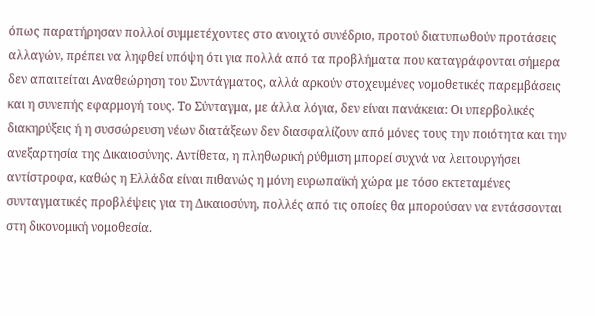όπως παρατήρησαν πολλοί συμμετέχοντες στο ανοιχτό συνέδριο, προτού διατυπωθούν προτάσεις αλλαγών, πρέπει να ληφθεί υπόψη ότι για πολλά από τα προβλήματα που καταγράφονται σήμερα δεν απαιτείται Αναθεώρηση του Συντάγματος, αλλά αρκούν στοχευμένες νομοθετικές παρεμβάσεις και η συνεπής εφαρμογή τους. Το Σύνταγμα, με άλλα λόγια, δεν είναι πανάκεια: Οι υπερβολικές διακηρύξεις ή η συσσώρευση νέων διατάξεων δεν διασφαλίζουν από μόνες τους την ποιότητα και την ανεξαρτησία της Δικαιοσύνης. Αντίθετα, η πληθωρική ρύθμιση μπορεί συχνά να λειτουργήσει αντίστροφα, καθώς η Ελλάδα είναι πιθανώς η μόνη ευρωπαϊκή χώρα με τόσο εκτεταμένες συνταγματικές προβλέψεις για τη Δικαιοσύνη, πολλές από τις οποίες θα μπορούσαν να εντάσσονται στη δικονομική νομοθεσία.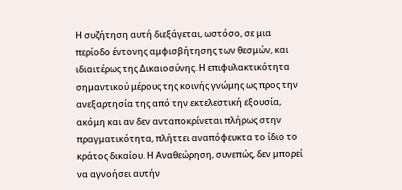Η συζήτηση αυτή διεξάγεται, ωστόσο, σε μια περίοδο έντονης αμφισβήτησης των θεσμών, και ιδιαιτέρως της Δικαιοσύνης. Η επιφυλακτικότητα σημαντικού μέρους της κοινής γνώμης ως προς την ανεξαρτησία της από την εκτελεστική εξουσία, ακόμη και αν δεν ανταποκρίνεται πλήρως στην πραγματικότητα, πλήττει αναπόφευκτα το ίδιο το κράτος δικαίου. Η Αναθεώρηση, συνεπώς, δεν μπορεί να αγνοήσει αυτήν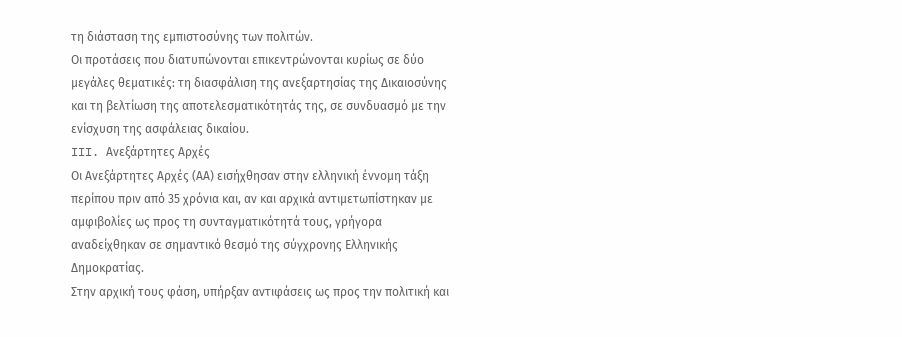τη διάσταση της εμπιστοσύνης των πολιτών.
Οι προτάσεις που διατυπώνονται επικεντρώνονται κυρίως σε δύο μεγάλες θεματικές: τη διασφάλιση της ανεξαρτησίας της Δικαιοσύνης και τη βελτίωση της αποτελεσματικότητάς της, σε συνδυασμό με την ενίσχυση της ασφάλειας δικαίου.
III. Ανεξάρτητες Αρχές
Οι Ανεξάρτητες Αρχές (ΑΑ) εισήχθησαν στην ελληνική έννομη τάξη περίπου πριν από 35 χρόνια και, αν και αρχικά αντιμετωπίστηκαν με αμφιβολίες ως προς τη συνταγματικότητά τους, γρήγορα αναδείχθηκαν σε σημαντικό θεσμό της σύγχρονης Ελληνικής Δημοκρατίας.
Στην αρχική τους φάση, υπήρξαν αντιφάσεις ως προς την πολιτική και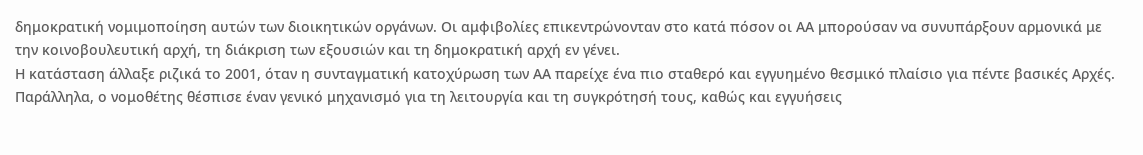δημοκρατική νομιμοποίηση αυτών των διοικητικών οργάνων. Οι αμφιβολίες επικεντρώνονταν στο κατά πόσον οι ΑΑ μπορούσαν να συνυπάρξουν αρμονικά με την κοινοβουλευτική αρχή, τη διάκριση των εξουσιών και τη δημοκρατική αρχή εν γένει.
Η κατάσταση άλλαξε ριζικά το 2001, όταν η συνταγματική κατοχύρωση των ΑΑ παρείχε ένα πιο σταθερό και εγγυημένο θεσμικό πλαίσιο για πέντε βασικές Αρχές. Παράλληλα, ο νομοθέτης θέσπισε έναν γενικό μηχανισμό για τη λειτουργία και τη συγκρότησή τους, καθώς και εγγυήσεις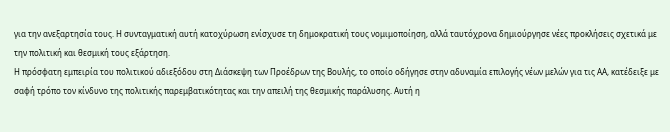για την ανεξαρτησία τους. Η συνταγματική αυτή κατοχύρωση ενίσχυσε τη δημοκρατική τους νομιμοποίηση, αλλά ταυτόχρονα δημιούργησε νέες προκλήσεις σχετικά με την πολιτική και θεσμική τους εξάρτηση.
Η πρόσφατη εμπειρία του πολιτικού αδιεξόδου στη Διάσκεψη των Προέδρων της Βουλής, το οποίο οδήγησε στην αδυναμία επιλογής νέων μελών για τις ΑΑ, κατέδειξε με σαφή τρόπο τον κίνδυνο της πολιτικής παρεμβατικότητας και την απειλή της θεσμικής παράλυσης. Αυτή η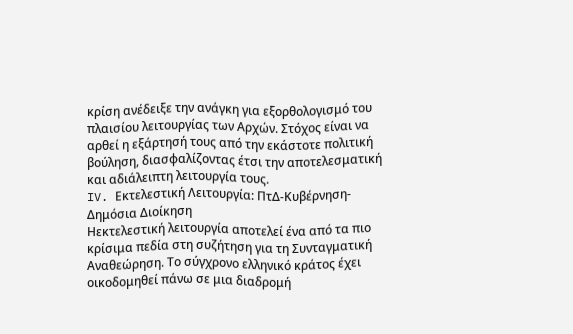κρίση ανέδειξε την ανάγκη για εξορθολογισμό του πλαισίου λειτουργίας των Αρχών. Στόχος είναι να αρθεί η εξάρτησή τους από την εκάστοτε πολιτική βούληση, διασφαλίζοντας έτσι την αποτελεσματική και αδιάλειπτη λειτουργία τους.
IV. Εκτελεστική Λειτουργία: ΠτΔ-Κυβέρνηση-Δημόσια Διοίκηση
Ηεκτελεστική λειτουργία αποτελεί ένα από τα πιο κρίσιμα πεδία στη συζήτηση για τη Συνταγματική Αναθεώρηση. Το σύγχρονο ελληνικό κράτος έχει οικοδομηθεί πάνω σε μια διαδρομή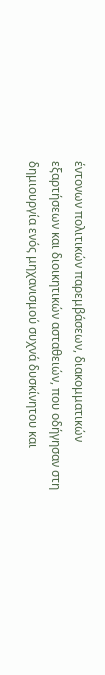έντονων πολιτικών παρεμβάσεων, διακομματικών εξαρτήσεων και διοικητικών ασταθειών, που οδήγησαν στη δημιουργία ενός μηχανισμού συχνά δυσκίνητου και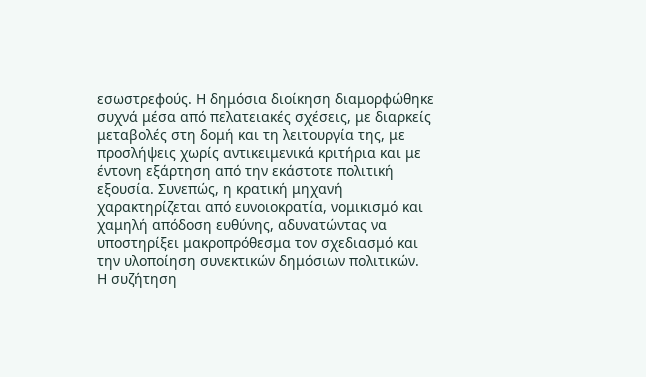εσωστρεφούς. Η δημόσια διοίκηση διαμορφώθηκε συχνά μέσα από πελατειακές σχέσεις, με διαρκείς μεταβολές στη δομή και τη λειτουργία της, με προσλήψεις χωρίς αντικειμενικά κριτήρια και με έντονη εξάρτηση από την εκάστοτε πολιτική εξουσία. Συνεπώς, η κρατική μηχανή χαρακτηρίζεται από ευνοιοκρατία, νομικισμό και χαμηλή απόδοση ευθύνης, αδυνατώντας να υποστηρίξει μακροπρόθεσμα τον σχεδιασμό και την υλοποίηση συνεκτικών δημόσιων πολιτικών.
Η συζήτηση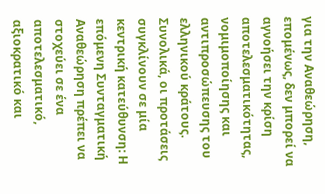για την Αναθεώρηση, επομένως, δεν μπορεί να αγνοήσει την κρίση αποτελεσματικότητας, νομιμοποίησης και αντιπροσώπευσης του ελληνικού κράτους.
Συνολικά, οι προτάσεις συγκλίνουν σε μία κεντρική κατεύθυνση: Η επόμενη Συνταγματική Αναθεώρηση πρέπει να στοχεύει σε ένα αποτελεσματικό, αξιοκρατικό και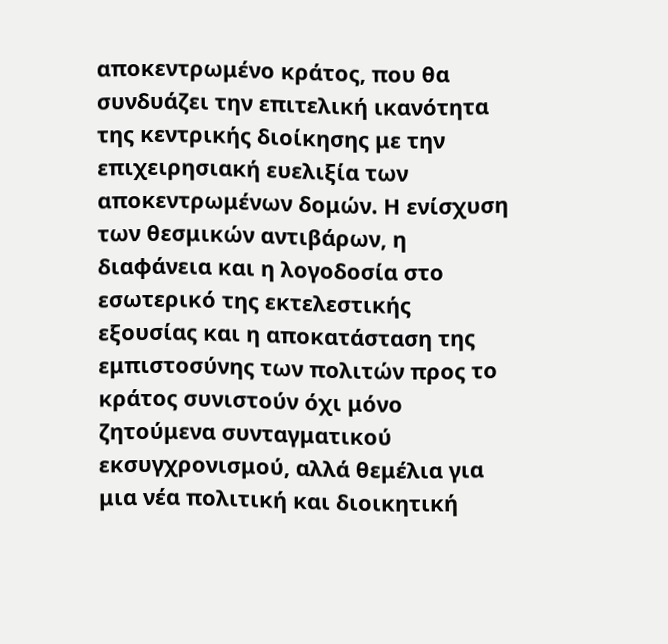αποκεντρωμένο κράτος, που θα συνδυάζει την επιτελική ικανότητα της κεντρικής διοίκησης με την επιχειρησιακή ευελιξία των αποκεντρωμένων δομών. Η ενίσχυση των θεσμικών αντιβάρων, η διαφάνεια και η λογοδοσία στο εσωτερικό της εκτελεστικής εξουσίας και η αποκατάσταση της εμπιστοσύνης των πολιτών προς το κράτος συνιστούν όχι μόνο ζητούμενα συνταγματικού εκσυγχρονισμού, αλλά θεμέλια για μια νέα πολιτική και διοικητική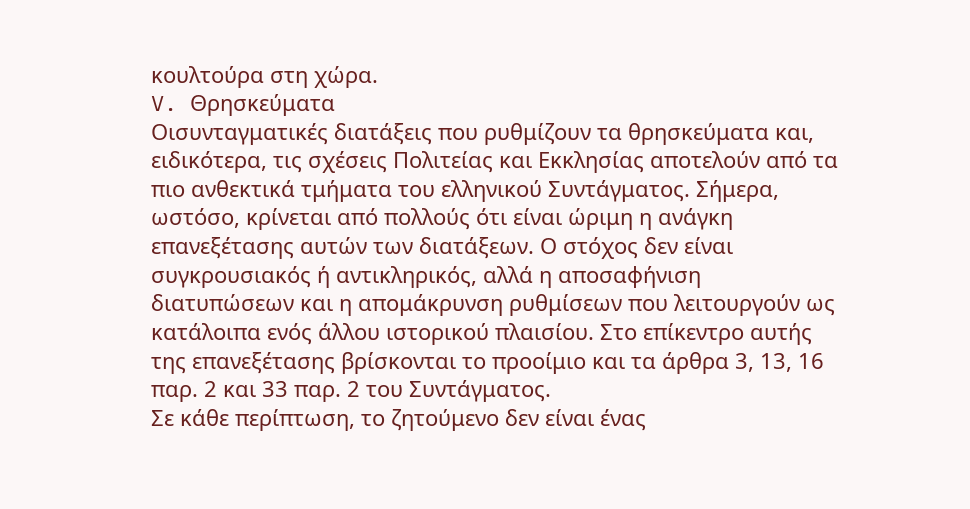κουλτούρα στη χώρα.
V. Θρησκεύματα
Οισυνταγματικές διατάξεις που ρυθμίζουν τα θρησκεύματα και, ειδικότερα, τις σχέσεις Πολιτείας και Εκκλησίας αποτελούν από τα πιο ανθεκτικά τμήματα του ελληνικού Συντάγματος. Σήμερα, ωστόσο, κρίνεται από πολλούς ότι είναι ώριμη η ανάγκη επανεξέτασης αυτών των διατάξεων. Ο στόχος δεν είναι συγκρουσιακός ή αντικληρικός, αλλά η αποσαφήνιση διατυπώσεων και η απομάκρυνση ρυθμίσεων που λειτουργούν ως κατάλοιπα ενός άλλου ιστορικού πλαισίου. Στο επίκεντρο αυτής της επανεξέτασης βρίσκονται το προοίμιο και τα άρθρα 3, 13, 16 παρ. 2 και 33 παρ. 2 του Συντάγματος.
Σε κάθε περίπτωση, το ζητούμενο δεν είναι ένας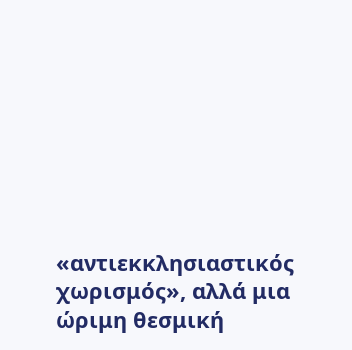«αντιεκκλησιαστικός χωρισμός», αλλά μια ώριμη θεσμική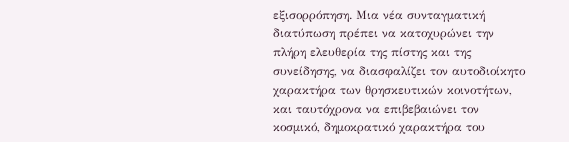εξισορρόπηση. Μια νέα συνταγματική διατύπωση πρέπει να κατοχυρώνει την πλήρη ελευθερία της πίστης και της συνείδησης, να διασφαλίζει τον αυτοδιοίκητο χαρακτήρα των θρησκευτικών κοινοτήτων, και ταυτόχρονα να επιβεβαιώνει τον κοσμικό, δημοκρατικό χαρακτήρα του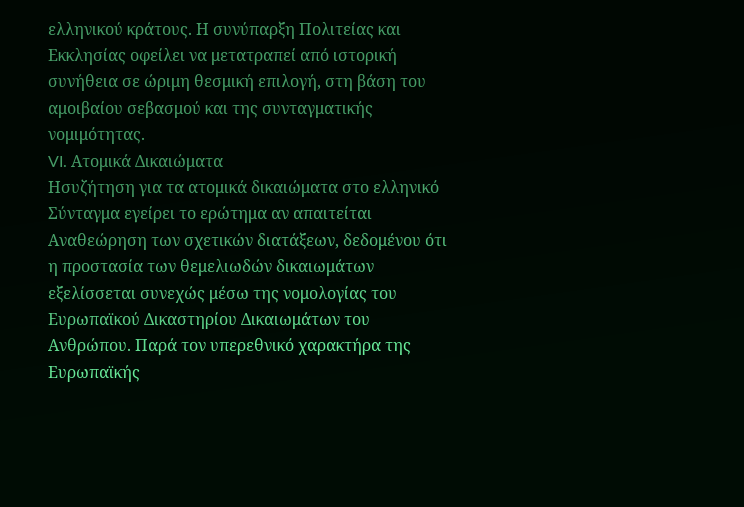ελληνικού κράτους. Η συνύπαρξη Πολιτείας και Εκκλησίας οφείλει να μετατραπεί από ιστορική συνήθεια σε ώριμη θεσμική επιλογή, στη βάση του αμοιβαίου σεβασμού και της συνταγματικής νομιμότητας.
VI. Ατομικά Δικαιώματα
Ησυζήτηση για τα ατομικά δικαιώματα στο ελληνικό Σύνταγμα εγείρει το ερώτημα αν απαιτείται Αναθεώρηση των σχετικών διατάξεων, δεδομένου ότι η προστασία των θεμελιωδών δικαιωμάτων εξελίσσεται συνεχώς μέσω της νομολογίας του Ευρωπαϊκού Δικαστηρίου Δικαιωμάτων του Ανθρώπου. Παρά τον υπερεθνικό χαρακτήρα της Ευρωπαϊκής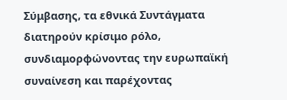Σύμβασης, τα εθνικά Συντάγματα διατηρούν κρίσιμο ρόλο, συνδιαμορφώνοντας την ευρωπαϊκή συναίνεση και παρέχοντας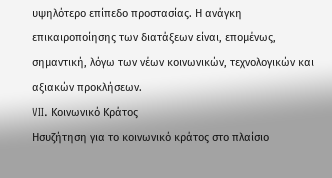υψηλότερο επίπεδο προστασίας. Η ανάγκη επικαιροποίησης των διατάξεων είναι, επομένως, σημαντική, λόγω των νέων κοινωνικών, τεχνολογικών και αξιακών προκλήσεων.
VII. Κοινωνικό Κράτος
Ησυζήτηση για το κοινωνικό κράτος στο πλαίσιο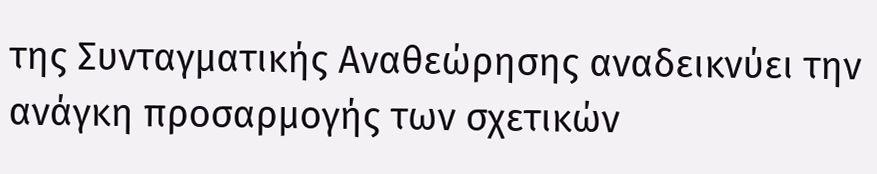της Συνταγματικής Αναθεώρησης αναδεικνύει την ανάγκη προσαρμογής των σχετικών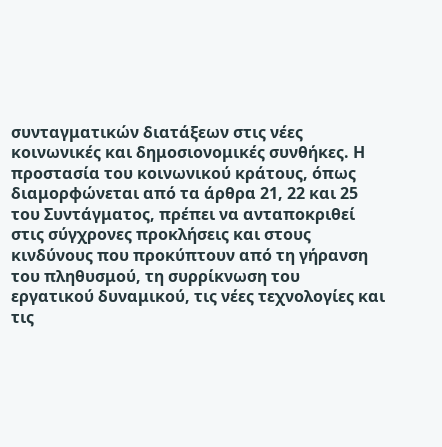συνταγματικών διατάξεων στις νέες κοινωνικές και δημοσιονομικές συνθήκες. Η προστασία του κοινωνικού κράτους, όπως διαμορφώνεται από τα άρθρα 21, 22 και 25 του Συντάγματος, πρέπει να ανταποκριθεί στις σύγχρονες προκλήσεις και στους κινδύνους που προκύπτουν από τη γήρανση του πληθυσμού, τη συρρίκνωση του εργατικού δυναμικού, τις νέες τεχνολογίες και τις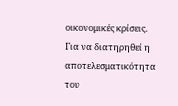οικονομικές κρίσεις. Για να διατηρηθεί η αποτελεσματικότητα του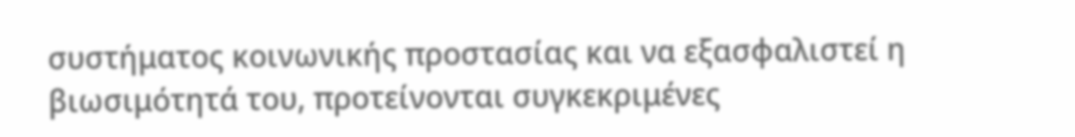συστήματος κοινωνικής προστασίας και να εξασφαλιστεί η βιωσιμότητά του, προτείνονται συγκεκριμένες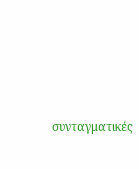συνταγματικές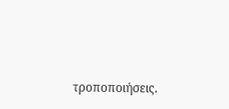τροποποιήσεις.